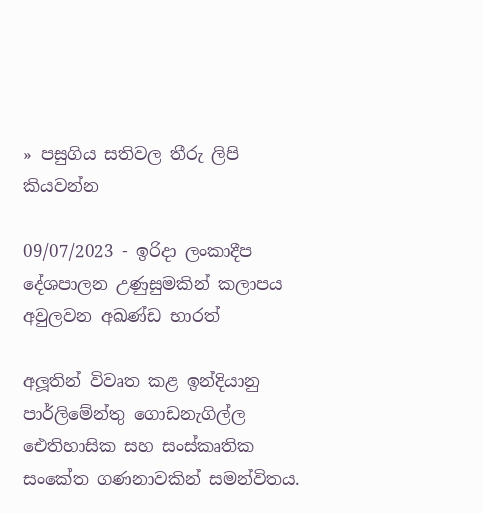» පසුගිය සතිවල තීරු ලිපි කියවන්න

09/07/2023 - ඉරිදා ලංකාදීප
දේශපාලන උණුසුමකින් කලාපය අවුලවන අඛණ්ඩ භාරත්

අලූතින් විවෘත කළ ඉන්දියානු පාර්ලිමේන්තු ගොඩනැගිල්ල ඓතිහාසික සහ සංස්කෘතික සංකේත ගණනාවකින් සමන්විතය.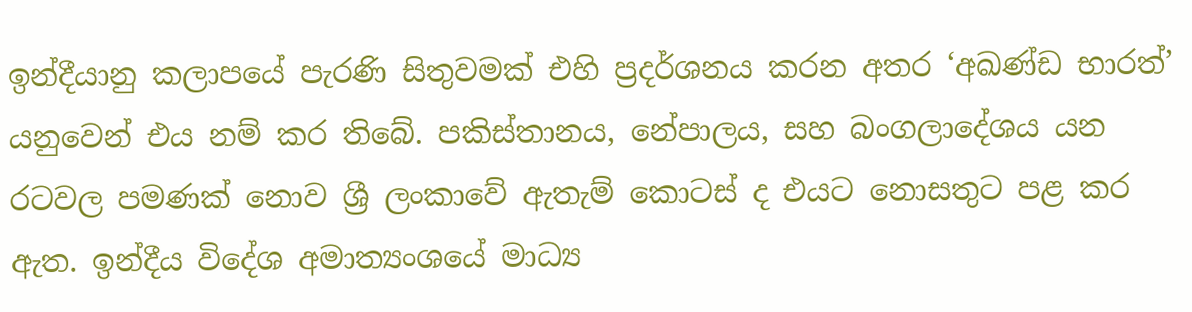ඉන්දීයානු කලාපයේ පැරණි සිතුවමක් එහි ප්‍රදර්ශනය කරන අතර ‘අඛණ්ඩ භාරත්’ යනුවෙන් එය නම් කර තිබේ. පකිස්තානය, නේපාලය, සහ බංගලාදේශය යන රටවල පමණක් නොව ශ්‍රී ලංකාවේ ඇතැම් කොටස් ද එයට නොසතුට පළ කර ඇත. ඉන්දීය විදේශ අමාත්‍යංශයේ මාධ්‍ය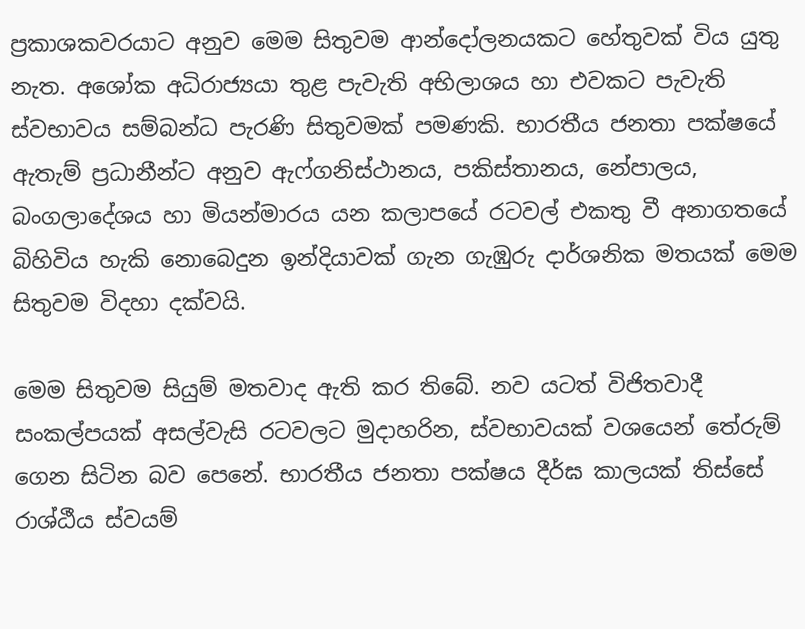ප්‍රකාශකවරයාට අනුව මෙම සිතුවම ආන්දෝලනයකට හේතුවක් විය යුතු නැත. අශෝක අධිරාජ්‍යයා තුළ පැවැති අභිලාශය හා එවකට පැවැති ස්වභාවය සම්බන්ධ පැරණි සිතුවමක් පමණකි. භාරතීය ජනතා පක්ෂයේ ඇතැම් ප්‍රධානීන්ට අනුව ඇෆ්ගනිස්ථානය, පකිස්තානය, නේපාලය, බංගලාදේශය හා මියන්මාරය යන කලාපයේ රටවල් එකතු වී අනාගතයේ බිහිවිය හැකි නොබෙදුන ඉන්දියාවක් ගැන ගැඹුරු දාර්ශනික මතයක් මෙම සිතුවම විදහා දක්වයි.

මෙම සිතුවම සියුම් මතවාද ඇති කර තිබේ. නව යටත් විජිතවාදී සංකල්පයක් අසල්වැසි රටවලට මුදාහරින, ස්වභාවයක් වශයෙන් තේරුම් ගෙන සිටින බව පෙනේ. භාරතීය ජනතා පක්ෂය දීර්ඝ කාලයක් තිස්සේ රාශ්ඨීය ස්වයම්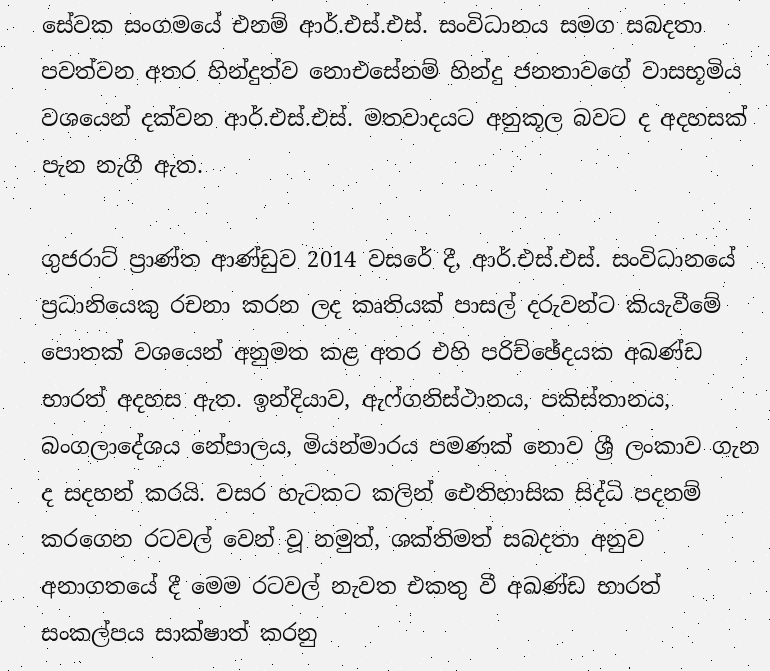සේවක සංගමයේ එනම් ආර්.එස්.එස්. සංවිධානය සමග සබදතා පවත්වන අතර හින්දුත්ව නොඑසේනම් හින්දු ජනතාවගේ වාසභූමිය වශයෙන් දක්වන ආර්.එස්.එස්. මතවාදයට අනුකූල බවට ද අදහසක් පැන නැගී ඇත.

ගුජරාට් ප්‍රාණ්ත ආණ්ඩුව 2014 වසරේ දී, ආර්.එස්.එස්. සංවිධානයේ ප්‍රධානියෙකු රචනා කරන ලද කෘතියක් පාසල් දරුවන්ට කියැවීමේ පොතක් වශයෙන් අනුමත කළ අතර එහි පරිච්ඡේදයක අඛණ්ඩ භාරත් අදහස ඇත. ඉන්දියාව, ඇෆ්ගනිස්ථානය, පකිස්තානය, බංගලාදේශය නේපාලය, මියන්මාරය පමණක් නොව ශ්‍රී ලංකාව ගැන ද සදහන් කරයි. වසර හැටකට කලින් ඓතිහාසික සිද්ධි පදනම් කරගෙන රටවල් වෙන් වූ නමුත්, ශක්තිමත් සබදතා අනුව අනාගතයේ දී මෙම රටවල් නැවත එකතු වී අඛණ්ඩ භාරත් සංකල්පය සාක්ෂාත් කරනු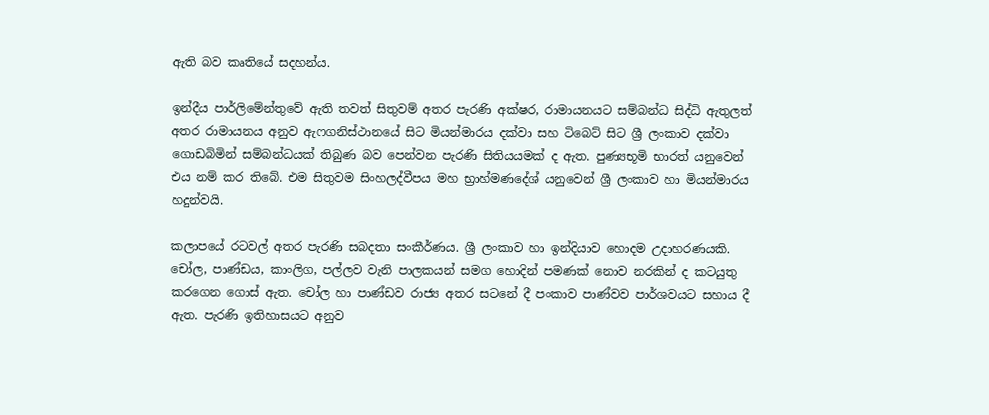ඇති බව කෘතියේ සදහන්ය.

ඉන්දීය පාර්ලිමේන්තුවේ ඇති තවත් සිතුවම් අතර පැරණි අක්ෂර, රාමායනයට සම්බන්ධ සිද්ධි ඇතුලත් අතර රාමායනය අනුව ඇෆගනිස්ථානයේ සිට මියන්මාරය දක්වා සහ ටිබෙට් සිට ශ්‍රී ලංකාව දක්වා ගොඩබිමින් සම්බන්ධයක් තිබුණ බව පෙන්වන පැරණි සිතියයමක් ද ඇත. පුණ්‍යභූමි භාරත් යනුවෙන් එය නම් කර තිබේ. එම සිතුවම සිංහලද්වීපය මහ භ්‍රාහ්මණදේශ් යනුවෙන් ශ්‍රී ලංකාව හා මියන්මාරය හදුන්වයි.

කලාපයේ රටවල් අතර පැරණි සබදතා සංකීර්ණය. ශ්‍රී ලංකාව හා ඉන්දියාව හොදම උදාහරණයකි. චෝල, පාණ්ඩය, කාංලිග, පල්ලව වැනි පාලකයන් සමග හොදින් පමණක් නොව නරකින් ද කටයුතු කරගෙන ගොස් ඇත. චෝල හා පාණ්ඩව රාජ්‍ය අතර සටනේ දී පංකාව පාණ්වව පාර්ශවයට සහාය දී ඇත. පැරණි ඉතිහාසයට අනුව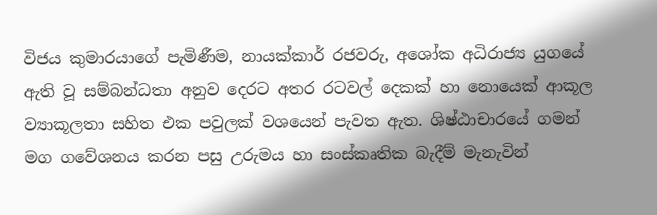විජය කුමාරයාගේ පැමිණීම, නායක්කාර් රජවරු, අශෝක අධිරාජ්‍ය යුගයේ ඇති වූ සම්බන්ධතා අනුව දෙරට අතර රටවල් දෙකක් හා නොයෙක් ආකූල ව්‍යාකූලතා සහිත එක පවුලක් වශයෙන් පැවත ඇත. ශිෂ්ඨාචාරයේ ගමන් මග ගවේශනය කරන පසු උරුමය හා සංස්කෘතික බැදීම් මැනැවින්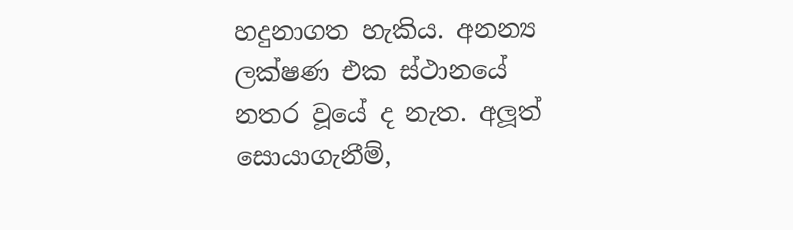හදුනාගත හැකිය. අනන්‍ය ලක්ෂණ එක ස්ථානයේ නතර වූයේ ද නැත. අලූත් සොයාගැනීම්,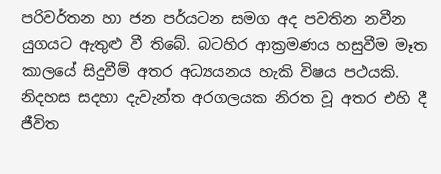පරිවර්තන හා ජන පර්යටන සමග අද පවතින නවීන යුගයට ඇතුළු වී තිබේ. බටහිර ආක්‍රමණය හසුවීම මෑත කාලයේ සිදුවීම් අතර අධ්‍යයනය හැකි විෂය පථයකි. නිදහස සදහා දැවැන්ත අරගලයක නිරත වූ අතර එහි දී ජීවිත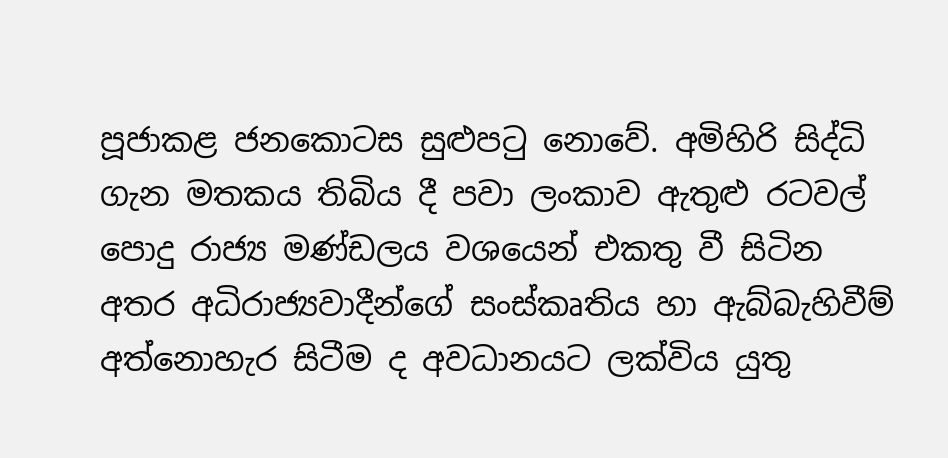පූජාකළ ජනකොටස සුළුපටු නොවේ. අමිහිරි සිද්ධි ගැන මතකය තිබිය දී පවා ලංකාව ඇතුළු රටවල් පොදු රාජ්‍ය මණ්ඩලය වශයෙන් එකතු වී සිටින අතර අධිරාජ්‍යවාදීන්ගේ සංස්කෘතිය හා ඇබ්බැහිවීම් අත්නොහැර සිටීම ද අවධානයට ලක්විය යුතු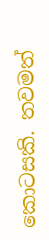කොටසකි. තවමත්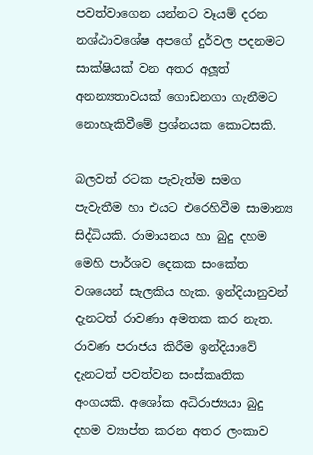පවත්වාගෙන යන්නට වෑයම් දරන නශ්ඨාවශේෂ අපගේ දුර්වල පදනමට සාක්ෂියක් වන අතර අලූත් අනන්‍යතාවයක් ගොඩනගා ගැනීමට නොහැකිවීමේ ප්‍රශ්නයක කොටසකි.

බලවත් රටක පැවැත්ම සමග පැවැතීම හා එයට එරෙහිවීම සාමාන්‍ය සිද්ධියකි. රාමායනය හා බුදු දහම මෙහි පාර්ශව දෙකක සංකේත වශයෙන් සැලකිය හැක. ඉන්දියානුවන් දැනටත් රාවණා අමතක කර නැත. රාවණ පරාජය කිරීම ඉන්දියාවේ දැනටත් පවත්වන සංස්කෘතික අංගයකි. අශෝක අධිරාජ්‍යයා බුදු දහම ව්‍යාප්ත කරන අතර ලංකාව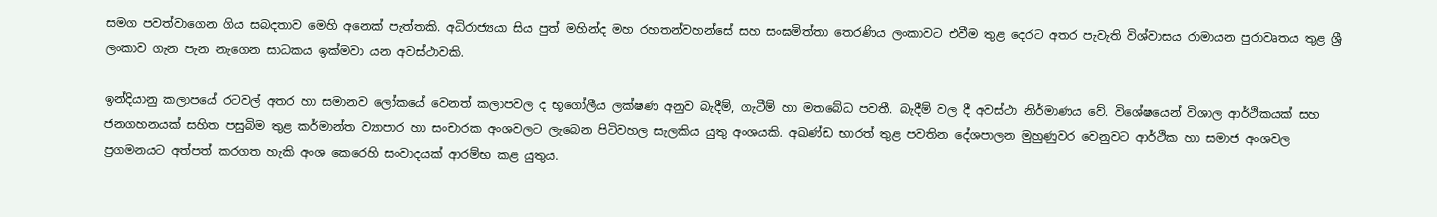සමග පවත්වාගෙන ගිය සබදතාව මෙහි අනෙක් පැත්තකි. අධිරාජ්‍යයා සිය පුත් මහින්ද මහ රහතන්වහන්සේ සහ සංඝමිත්තා තෙරණිය ලංකාවට එවීම තුළ දෙරට අතර පැවැති විශ්වාසය රාමායන පුරාවෘතය තුළ ශ්‍රී ලංකාව ගැන පැන නැගෙන සාධකය ඉක්මවා යන අවස්ථාවකි.

ඉන්දියානු කලාපයේ රටවල් අතර හා සමානව ලෝකයේ වෙනත් කලාපවල ද භූගෝලීය ලක්ෂණ අනුව බැදීම්, ගැටීම් හා මතබේධ පවතී. බැදීම් වල දී අවස්ථා නිර්මාණය වේ. විශේෂයෙන් විශාල ආර්ථිකයක් සහ ජනගහනයක් සහිත පසුබිම තුළ කර්මාන්ත ව්‍යාපාර හා සංචාරක අංශවලට ලැබෙන පිටිවහල සැලකිය යුතු අංශයකි. අඛණ්ඩ භාරත් තුළ පවතින දේශපාලන මුහුණුවර වෙනුවට ආර්ථික හා සමාජ අංශවල ප්‍රගමනයට අත්පත් කරගත හැකි අංශ කෙරෙහි සංවාදයක් ආරම්භ කළ යුතුය.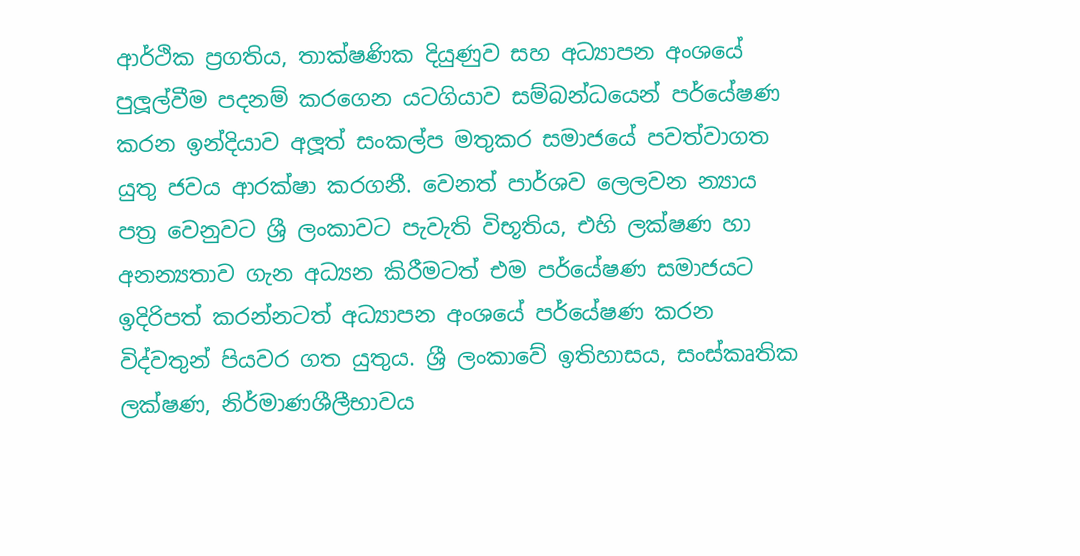ආර්ථික ප්‍රගතිය, තාක්ෂණික දියුණුව සහ අධ්‍යාපන අංශයේ පුලූල්වීම පදනම් කරගෙන යටගියාව සම්බන්ධයෙන් පර්යේෂණ කරන ඉන්දියාව අලූත් සංකල්ප මතුකර සමාජයේ පවත්වාගත යුතු ජවය ආරක්ෂා කරගනී. වෙනත් පාර්ශව ලෙලවන න්‍යාය පත්‍ර වෙනුවට ශ්‍රී ලංකාවට පැවැති විභූතිය, එහි ලක්ෂණ හා අනන්‍යතාව ගැන අධ්‍යන කිරීමටත් එම පර්යේෂණ සමාජයට ඉදිරිපත් කරන්නටත් අධ්‍යාපන අංශයේ පර්යේෂණ කරන විද්වතුන් පියවර ගත යුතුය. ශ්‍රී ලංකාවේ ඉතිහාසය, සංස්කෘතික ලක්ෂණ, නිර්මාණශීලීභාවය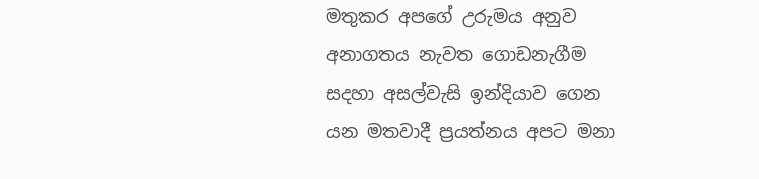මතුකර අපගේ උරුමය අනුව අනාගතය නැවත ගොඩනැගීම සදහා අසල්වැසි ඉන්දියාව ගෙන යන මතවාදී ප්‍රයත්නය අපට මනා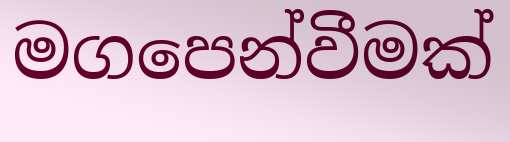මගපෙන්වීමක්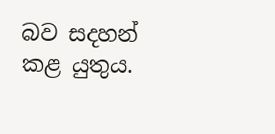බව සදහන් කළ යුතුය.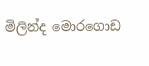මිලින්ද මොරගොඩ